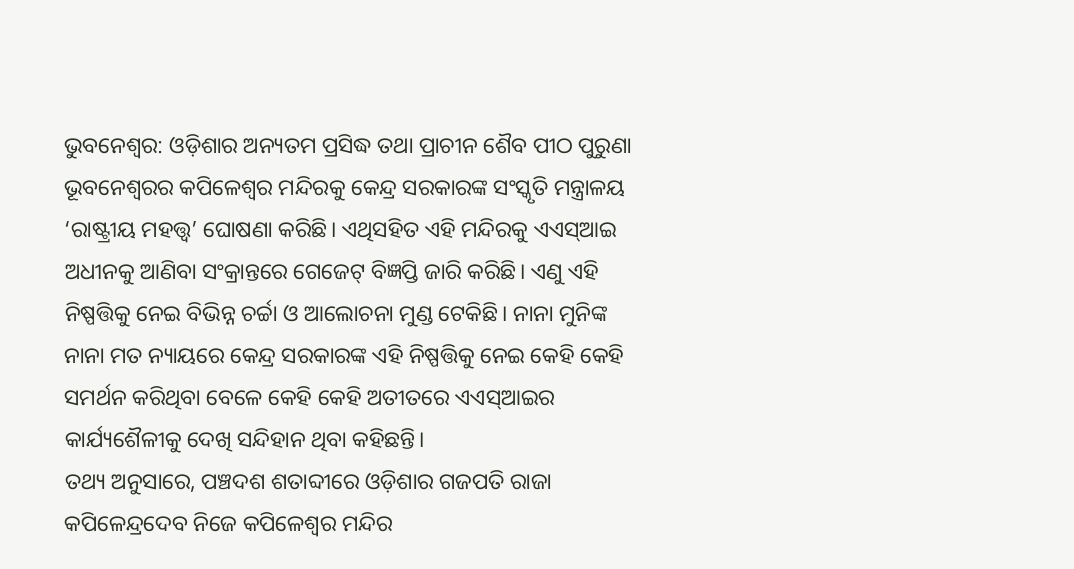ଭୁବନେଶ୍ବର: ଓଡ଼ିଶାର ଅନ୍ୟତମ ପ୍ରସିଦ୍ଧ ତଥା ପ୍ରାଚୀନ ଶୈବ ପୀଠ ପୁରୁଣା ଭୂବନେଶ୍ବରର କପିଳେଶ୍ୱର ମନ୍ଦିରକୁ କେନ୍ଦ୍ର ସରକାରଙ୍କ ସଂସ୍କୃତି ମନ୍ତ୍ରାଳୟ ‘ରାଷ୍ଟ୍ରୀୟ ମହତ୍ତ୍ବ’ ଘୋଷଣା କରିଛି। ଏଥିସହିତ ଏହି ମନ୍ଦିରକୁ ଏଏସ୍ଆଇ ଅଧୀନକୁ ଆଣିବା ସଂକ୍ରାନ୍ତରେ ଗେଜେଟ୍ ବିଜ୍ଞପ୍ତି ଜାରି କରିଛି। ଏଣୁ ଏହି ନିଷ୍ପତ୍ତିକୁ ନେଇ ବିଭିନ୍ନ ଚର୍ଚ୍ଚା ଓ ଆଲୋଚନା ମୁଣ୍ଡ ଟେକିଛି। ନାନା ମୁନିଙ୍କ ନାନା ମତ ନ୍ୟାୟରେ କେନ୍ଦ୍ର ସରକାରଙ୍କ ଏହି ନିଷ୍ପତ୍ତିକୁ ନେଇ କେହି କେହି ସମର୍ଥନ କରିଥିବା ବେଳେ କେହି କେହି ଅତୀତରେ ଏଏସ୍ଆଇର କାର୍ଯ୍ୟଶୈଳୀକୁ ଦେଖି ସନ୍ଦିହାନ ଥିବା କହିଛନ୍ତି।
ତଥ୍ୟ ଅନୁସାରେ, ପଞ୍ଚଦଶ ଶତାବ୍ଦୀରେ ଓଡ଼ିଶାର ଗଜପତି ରାଜା କପିଳେନ୍ଦ୍ରଦେବ ନିଜେ କପିଳେଶ୍ବର ମନ୍ଦିର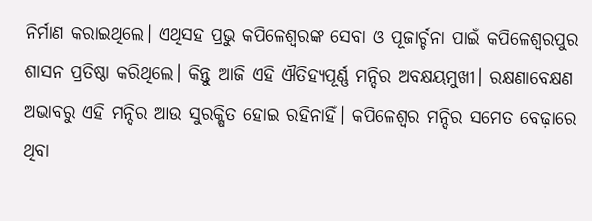ନିର୍ମାଣ କରାଇଥିଲେ। ଏଥିସହ ପ୍ରଭୁ କପିଳେଶ୍ବରଙ୍କ ସେବା ଓ ପୂଜାର୍ଚ୍ଚନା ପାଇଁ କପିଳେଶ୍ବରପୁର ଶାସନ ପ୍ରତିଷ୍ଠା କରିଥିଲେ। କିନ୍ତୁ ଆଜି ଏହି ଐତିହ୍ୟପୂର୍ଣ୍ଣ ମନ୍ଦିର ଅବକ୍ଷୟମୁଖୀ। ରକ୍ଷଣାବେକ୍ଷଣ ଅଭାବରୁ ଏହି ମନ୍ଦିର ଆଉ ସୁରକ୍ଷିତ ହୋଇ ରହିନାହିଁ। କପିଳେଶ୍ବର ମନ୍ଦିର ସମେତ ବେଢ଼ାରେ ଥିବା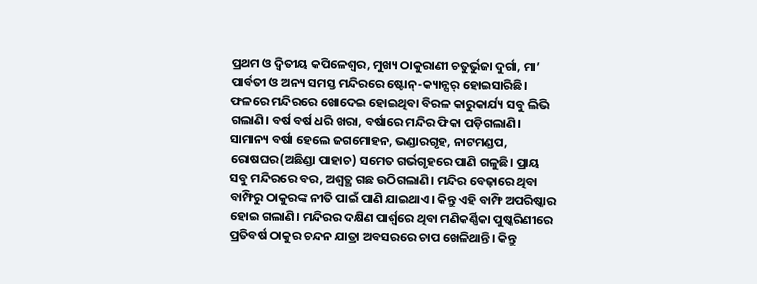ପ୍ରଥମ ଓ ଦ୍ବିତୀୟ କପିଳେଶ୍ବର, ମୁଖ୍ୟ ଠାକୁରାଣୀ ଚତୁର୍ଭୁଜା ଦୁର୍ଗା, ମା’ ପାର୍ବତୀ ଓ ଅନ୍ୟ ସମସ୍ତ ମନ୍ଦିରରେ ଷ୍ଟୋନ୍-କ୍ୟାନ୍ସର୍ ହୋଇସାରିଛି। ଫଳରେ ମନ୍ଦିରରେ ଖୋଦେଇ ହୋଇଥିବା ବିରଳ କାରୁକାର୍ଯ୍ୟ ସବୁ ଲିଭି ଗଲାଣି। ବର୍ଷ ବର୍ଷ ଧରି ଖରା, ବର୍ଷାରେ ମନ୍ଦିର ଫିକା ପଡ଼ିଗଲାଣି।
ସାମାନ୍ୟ ବର୍ଷା ହେଲେ ଜଗମୋହନ, ଭଣ୍ଡାରଗୃହ, ନାଟମଣ୍ଡପ, ରୋଷଘର(ଅଛିଣ୍ଡା ପାହାଚ) ସମେତ ଗର୍ଭଗୃହରେ ପାଣି ଗଳୁଛି। ପ୍ରାୟ ସବୁ ମନ୍ଦିରରେ ବର, ଅଶ୍ବତ୍ଥ ଗଛ ଉଠିଗଲାଣି। ମନ୍ଦିର ବେଢ଼ାରେ ଥିବା ବାମ୍ଫିରୁ ଠାକୁରଙ୍କ ନୀତି ପାଇଁ ପାଣି ଯାଇଥାଏ। କିନ୍ତୁ ଏହି ବାମ୍ଫି ଅପରିଷ୍କାର ହୋଇ ଗଲାଣି। ମନ୍ଦିରର ଦକ୍ଷିଣ ପାର୍ଶ୍ବରେ ଥିବା ମଣିକର୍ଣ୍ଣିକା ପୁଷ୍କରିଣୀରେ ପ୍ରତିବର୍ଷ ଠାକୁର ଚନ୍ଦନ ଯାତ୍ରା ଅବସରରେ ଚାପ ଖେଳିଥାନ୍ତି। କିନ୍ତୁ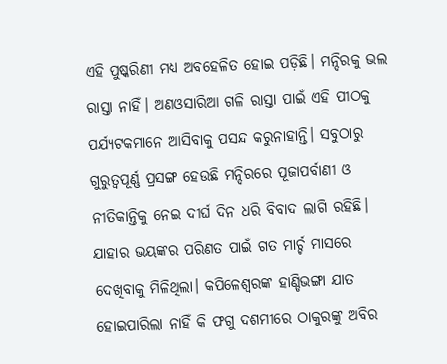ଏହି ପୁଷ୍କରିଣୀ ମଧ୍ୟ ଅବହେଳିତ ହୋଇ ପଡ଼ିଛି। ମନ୍ଦିରକୁ ଭଲ ରାସ୍ତା ନାହିଁ। ଅଣଓସାରିଆ ଗଳି ରାସ୍ତା ପାଇଁ ଏହି ପୀଠକୁ ପର୍ଯ୍ୟଟକମାନେ ଆସିବାକୁ ପସନ୍ଦ କରୁନାହାନ୍ତି। ସବୁଠାରୁ ଗୁରୁତ୍ବପୂର୍ଣ୍ଣ ପ୍ରସଙ୍ଗ ହେଉଛି ମନ୍ଦିରରେ ପୂଜାପର୍ବାଣୀ ଓ ନୀତିକାନ୍ତିକୁ ନେଇ ଦୀର୍ଘ ଦିନ ଧରି ବିବାଦ ଲାଗି ରହିଛି। ଯାହାର ଭୟଙ୍କର ପରିଣତ ପାଇଁ ଗତ ମାର୍ଚ୍ଚ ମାସରେ ଦେଖିବାକୁ ମିଳିଥିଲା। କପିଳେଶ୍ବରଙ୍କ ହାଣ୍ଡିଭଙ୍ଗା ଯାତ ହୋଇପାରିଲା ନାହିଁ କି ଫଗୁ ଦଶମୀରେ ଠାକୁରଙ୍କୁ ଅବିର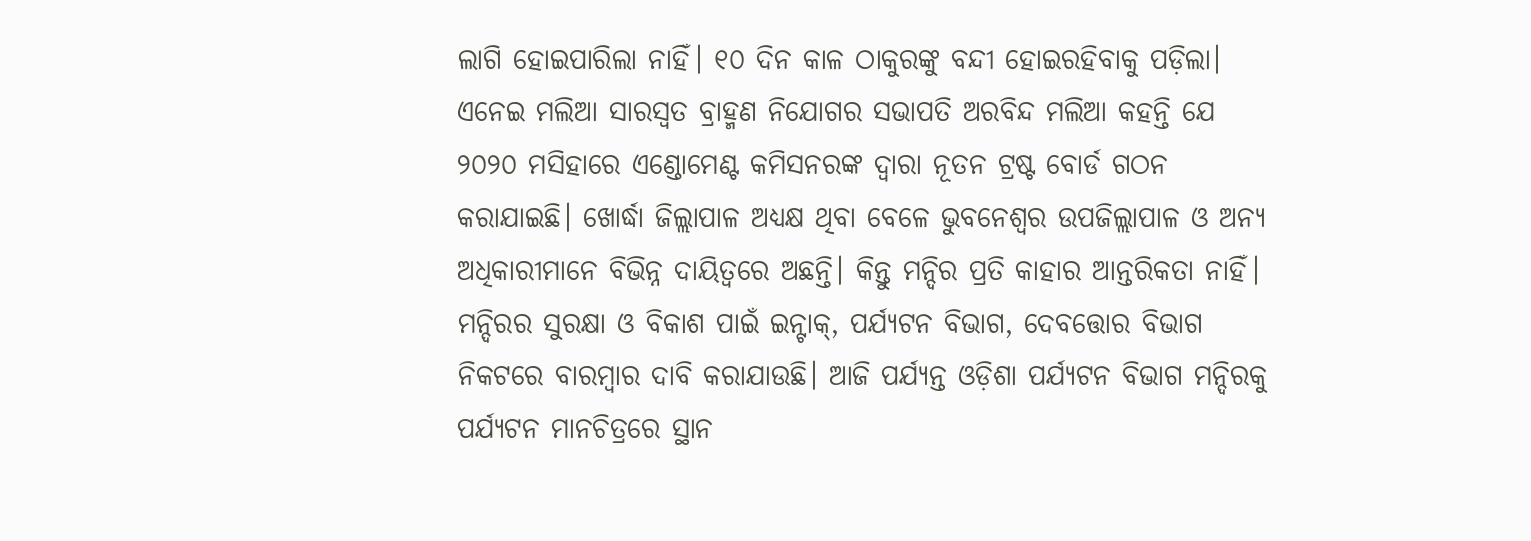ଲାଗି ହୋଇପାରିଲା ନାହିଁ। ୧୦ ଦିନ କାଳ ଠାକୁରଙ୍କୁ ବନ୍ଦୀ ହୋଇରହିବାକୁ ପଡ଼ିଲା।
ଏନେଇ ମଲିଆ ସାରସ୍ବତ ବ୍ରାହ୍ମଣ ନିଯୋଗର ସଭାପତି ଅରବିନ୍ଦ ମଲିଆ କହନ୍ତି ଯେ ୨୦୨୦ ମସିହାରେ ଏଣ୍ଡୋମେଣ୍ଟ କମିସନରଙ୍କ ଦ୍ବାରା ନୂତନ ଟ୍ରଷ୍ଟ ବୋର୍ଡ ଗଠନ କରାଯାଇଛି। ଖୋର୍ଦ୍ଧା ଜିଲ୍ଲାପାଳ ଅଧ୍ୟକ୍ଷ ଥିବା ବେଳେ ଭୁବନେଶ୍ବର ଉପଜିଲ୍ଲାପାଳ ଓ ଅନ୍ୟ ଅଧିକାରୀମାନେ ବିଭିନ୍ନ ଦାୟିତ୍ବରେ ଅଛନ୍ତି। କିନ୍ତୁ ମନ୍ଦିର ପ୍ରତି କାହାର ଆନ୍ତରିକତା ନାହିଁ। ମନ୍ଦିରର ସୁରକ୍ଷା ଓ ବିକାଶ ପାଇଁ ଇନ୍ଟାକ୍, ପର୍ଯ୍ୟଟନ ବିଭାଗ, ଦେବତ୍ତୋର ବିଭାଗ ନିକଟରେ ବାରମ୍ବାର ଦାବି କରାଯାଉଛି। ଆଜି ପର୍ଯ୍ୟନ୍ତ ଓଡ଼ିଶା ପର୍ଯ୍ୟଟନ ବିଭାଗ ମନ୍ଦିରକୁ ପର୍ଯ୍ୟଟନ ମାନଚିତ୍ରରେ ସ୍ଥାନ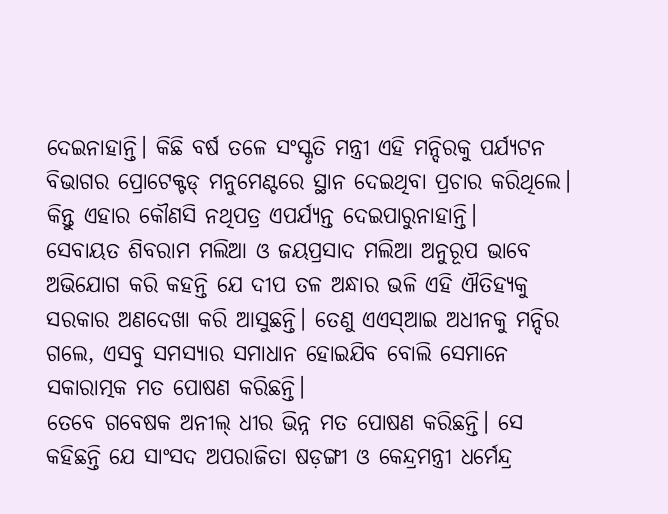ଦେଇନାହାନ୍ତି। କିଛି ବର୍ଷ ତଳେ ସଂସ୍କୃତି ମନ୍ତ୍ରୀ ଏହି ମନ୍ଦିରକୁ ପର୍ଯ୍ୟଟନ ବିଭାଗର ପ୍ରୋଟେକ୍ଟଡ୍ ମନୁମେଣ୍ଟରେ ସ୍ଥାନ ଦେଇଥିବା ପ୍ରଚାର କରିଥିଲେ। କିନ୍ତୁ ଏହାର କୌଣସି ନଥିପତ୍ର ଏପର୍ଯ୍ୟନ୍ତ ଦେଇପାରୁନାହାନ୍ତି।
ସେବାୟତ ଶିବରାମ ମଲିଆ ଓ ଜୟପ୍ରସାଦ ମଲିଆ ଅନୁରୂପ ଭାବେ ଅଭିଯୋଗ କରି କହନ୍ତି ଯେ ଦୀପ ତଳ ଅନ୍ଧାର ଭଳି ଏହି ଐତିହ୍ୟକୁ ସରକାର ଅଣଦେଖା କରି ଆସୁଛନ୍ତି। ତେଣୁ ଏଏସ୍ଆଇ ଅଧୀନକୁ ମନ୍ଦିର ଗଲେ, ଏସବୁ ସମସ୍ୟାର ସମାଧାନ ହୋଇଯିବ ବୋଲି ସେମାନେ ସକାରାତ୍ମକ ମତ ପୋଷଣ କରିଛନ୍ତି।
ତେବେ ଗବେଷକ ଅନୀଲ୍ ଧୀର ଭିନ୍ନ ମତ ପୋଷଣ କରିଛନ୍ତି। ସେ କହିଛନ୍ତି ଯେ ସାଂସଦ ଅପରାଜିତା ଷଡ଼ଙ୍ଗୀ ଓ କେନ୍ଦ୍ରମନ୍ତ୍ରୀ ଧର୍ମେନ୍ଦ୍ର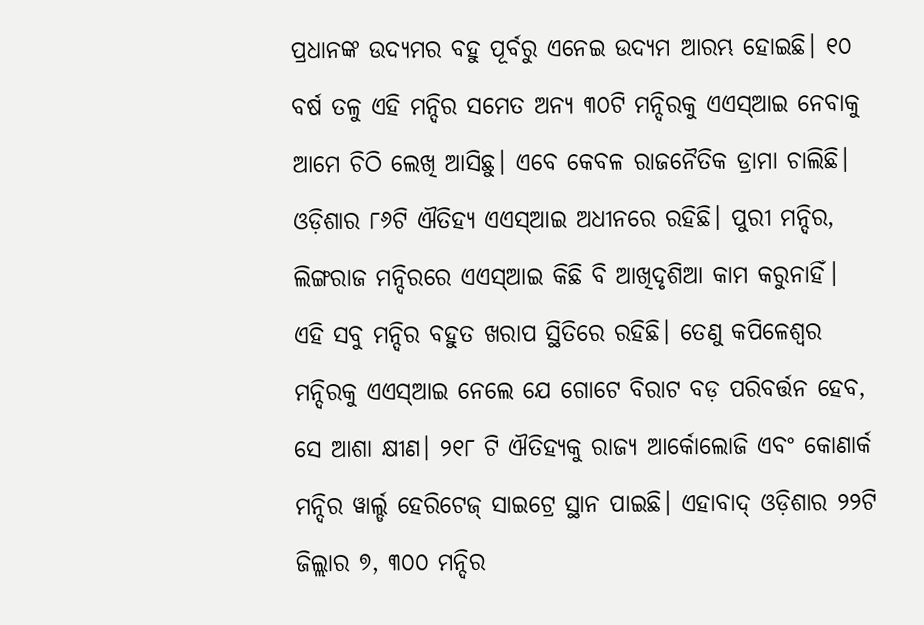ପ୍ରଧାନଙ୍କ ଉଦ୍ୟମର ବହୁ ପୂର୍ବରୁ ଏନେଇ ଉଦ୍ୟମ ଆରମ୍ଭ ହୋଇଛି। ୧୦ ବର୍ଷ ତଳୁ ଏହି ମନ୍ଦିର ସମେତ ଅନ୍ୟ ୩୦ଟି ମନ୍ଦିରକୁ ଏଏସ୍ଆଇ ନେବାକୁ ଆମେ ଚିଠି ଲେଖି ଆସିଛୁ। ଏବେ କେବଳ ରାଜନୈତିକ ଡ୍ରାମା ଚାଲିଛି। ଓଡ଼ିଶାର ୮୬ଟି ଐତିହ୍ୟ ଏଏସ୍ଆଇ ଅଧୀନରେ ରହିଛି। ପୁରୀ ମନ୍ଦିର, ଲିଙ୍ଗରାଜ ମନ୍ଦିରରେ ଏଏସ୍ଆଇ କିଛି ବି ଆଖିଦୃଶିଆ କାମ କରୁନାହିଁ। ଏହି ସବୁ ମନ୍ଦିର ବହୁତ ଖରାପ ସ୍ଥିତିରେ ରହିଛି। ତେଣୁ କପିଳେଶ୍ବର ମନ୍ଦିରକୁ ଏଏସ୍ଆଇ ନେଲେ ଯେ ଗୋଟେ ବିରାଟ ବଡ଼ ପରିବର୍ତ୍ତନ ହେବ, ସେ ଆଶା କ୍ଷୀଣ। ୨୧୮ ଟି ଐତିହ୍ୟକୁ ରାଜ୍ୟ ଆର୍କୋଲୋଜି ଏବଂ କୋଣାର୍କ ମନ୍ଦିର ୱାର୍ଲ୍ଡ ହେରିଟେଜ୍ ସାଇଟ୍ରେ ସ୍ଥାନ ପାଇଛି। ଏହାବାଦ୍ ଓଡ଼ିଶାର ୨୨ଟି ଜିଲ୍ଲାର ୭, ୩୦୦ ମନ୍ଦିର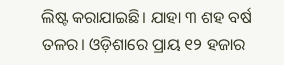ଲିଷ୍ଟ କରାଯାଇଛି। ଯାହା ୩ ଶହ ବର୍ଷ ତଳର। ଓଡ଼ିଶାରେ ପ୍ରାୟ ୧୨ ହଜାର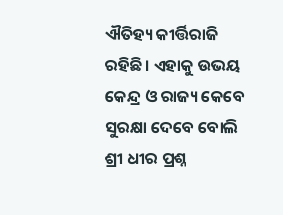ଐତିହ୍ୟ କୀର୍ତ୍ତିରାଜି ରହିଛି। ଏହାକୁ ଉଭୟ କେନ୍ଦ୍ର ଓ ରାଜ୍ୟ କେବେ ସୁରକ୍ଷା ଦେବେ ବୋଲି ଶ୍ରୀ ଧୀର ପ୍ରଶ୍ନ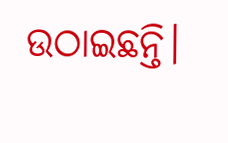ଉଠାଇଛନ୍ତି।